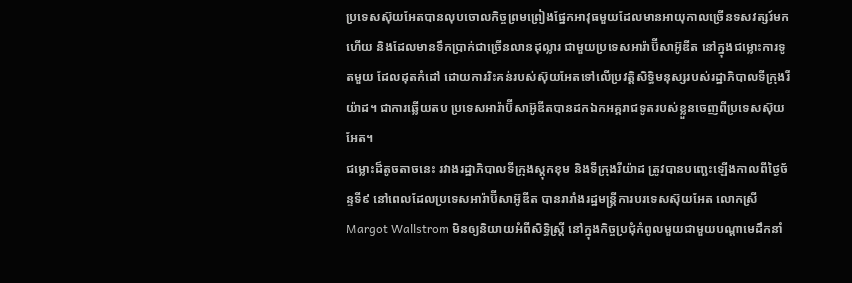ប្រទេសស៊ុយអែតបានលុបចោលកិច្ចព្រមព្រៀងផ្នែកអាវុធមួយដែលមានអាយុកាលច្រើនទសវត្សរ៍មកហើយ និងដែលមានទឹកប្រាក់ជាច្រើនលានដុល្លារ ជាមួយប្រទេសអារ៉ាប៊ីសាអ៊ូឌីត នៅក្នុងជម្លោះការទូតមួយ ដែលដុតកំដៅ ដោយការរិះគន់របស់ស៊ុយអែតទៅលើប្រវត្តិសិទ្ធិមនុស្សរបស់រដ្ឋាភិបាលទីក្រុងរីយ៉ាដ។ ជាការឆ្លើយតប ប្រទេសអារ៉ាប៊ីសាអ៊ូឌីតបានដកឯកអគ្គរាជទូតរបស់ខ្លួនចេញពីប្រទេសស៊ុយអែត។
ជម្លោះដ៏តូចតាចនេះ រវាងរដ្ឋាភិបាលទីក្រុងស្តុកខុម និងទីក្រុងរីយ៉ាដ ត្រូវបានបញ្ឆេះឡើងកាលពីថ្ងៃច័ន្ទទី៩ នៅពេលដែលប្រទេសអារ៉ាប៊ីសាអ៊ូឌីត បានរារាំងរដ្ឋមន្ត្រីការបរទេសស៊ុយអែត លោកស្រី Margot Wallstrom មិនឲ្យនិយាយអំពីសិទ្ធិស្រ្តី នៅក្នុងកិច្ចប្រជុំកំពូលមួយជាមួយបណ្តាមេដឹកនាំ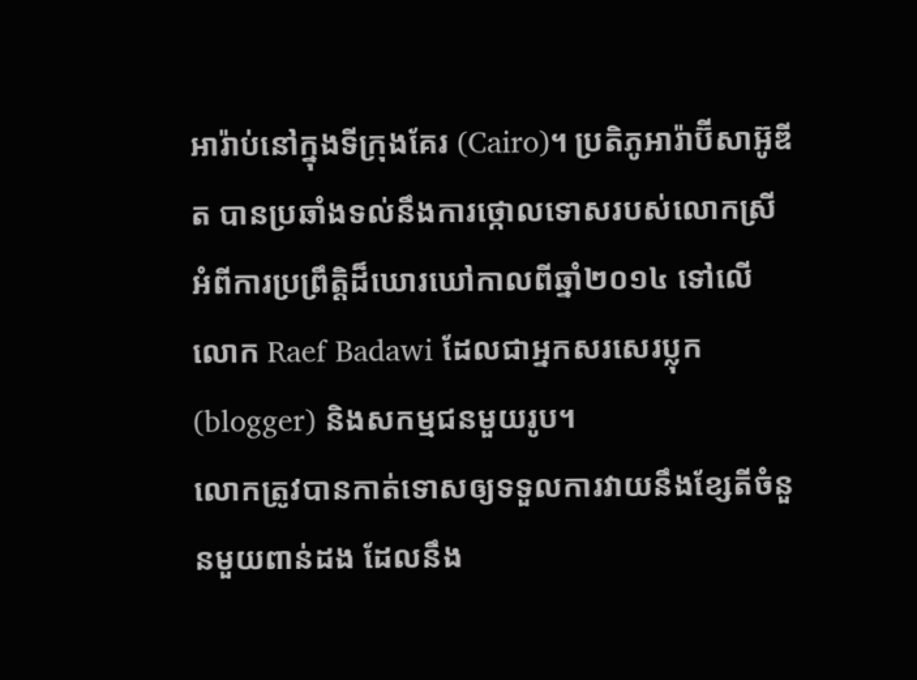អារ៉ាប់នៅក្នុងទីក្រុងគែរ (Cairo)។ ប្រតិភូអារ៉ាប៊ីសាអ៊ូឌីត បានប្រឆាំងទល់នឹងការថ្កោលទោសរបស់លោកស្រី អំពីការប្រព្រឹត្តិដ៏ឃោរឃៅកាលពីឆ្នាំ២០១៤ ទៅលើលោក Raef Badawi ដែលជាអ្នកសរសេរប្លុក (blogger) និងសកម្មជនមួយរូប។
លោកត្រូវបានកាត់ទោសឲ្យទទួលការវាយនឹងខ្សែតីចំនួនមួយពាន់ដង ដែលនឹង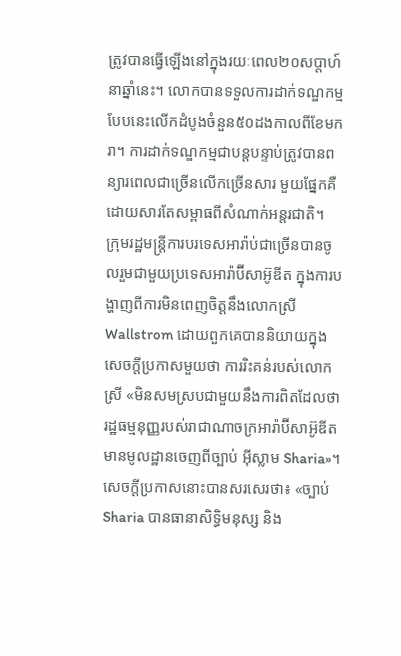ត្រូវបានធ្វើឡើងនៅក្នុងរយៈពេល២០សប្តាហ៍នាឆ្នាំនេះ។ លោកបានទទួលការដាក់ទណ្ឌកម្មបែបនេះលើកដំបូងចំនួន៥០ដងកាលពីខែមករា។ ការដាក់ទណ្ឌកម្មជាបន្តបន្ទាប់ត្រូវបានពន្យារពេលជាច្រើនលើកច្រើនសារ មួយផ្នែកគឺដោយសារតែសម្ពាធពីសំណាក់អន្តរជាតិ។
ក្រុមរដ្ឋមន្ត្រីការបរទេសអារ៉ាប់ជាច្រើនបានចូលរួមជាមួយប្រទេសអារ៉ាប៊ីសាអ៊ូឌីត ក្នុងការបង្ហាញពីការមិនពេញចិត្តនឹងលោកស្រី Wallstrom ដោយពួកគេបាននិយាយក្នុងសេចក្តីប្រកាសមួយថា ការរិះគន់របស់លោកស្រី «មិនសមស្របជាមួយនឹងការពិតដែលថា រដ្ឋធម្មនុញ្ញរបស់រាជាណាចក្រអារ៉ាប៊ីសាអ៊ូឌីត មានមូលដ្ឋានចេញពីច្បាប់ អ៊ីស្លាម Sharia»។
សេចក្តីប្រកាសនោះបានសរសេរថា៖ «ច្បាប់ Sharia បានធានាសិទ្ធិមនុស្ស និង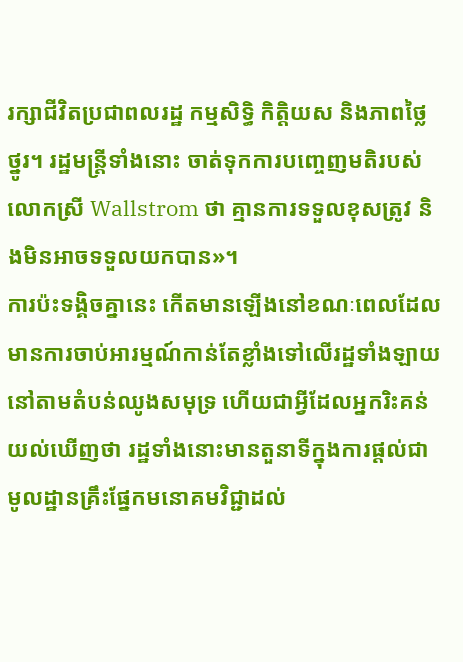រក្សាជីវិតប្រជាពលរដ្ឋ កម្មសិទ្ធិ កិត្តិយស និងភាពថ្លៃថ្នូរ។ រដ្ឋមន្រ្តីទាំងនោះ ចាត់ទុកការបញ្ចេញមតិរបស់លោកស្រី Wallstrom ថា គ្មានការទទួលខុសត្រូវ និងមិនអាចទទួលយកបាន»។
ការប៉ះទង្គិចគ្នានេះ កើតមានឡើងនៅខណៈពេលដែលមានការចាប់អារម្មណ៍កាន់តែខ្លាំងទៅលើរដ្ឋទាំងឡាយនៅតាមតំបន់ឈូងសមុទ្រ ហើយជាអ្វីដែលអ្នករិះគន់យល់ឃើញថា រដ្ឋទាំងនោះមានតួនាទីក្នុងការផ្តល់ជាមូលដ្ឋានគ្រឹះផ្នែកមនោគមវិជ្ជាដល់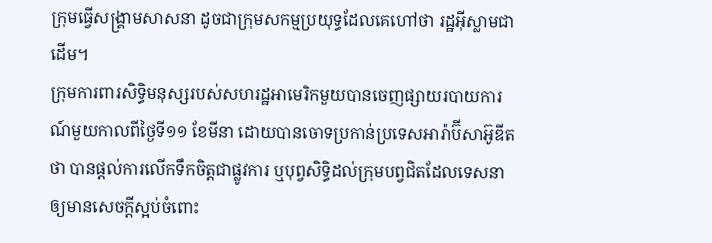ក្រុមធ្វើសង្រ្គាមសាសនា ដូចជាក្រុមសកម្មប្រយុទ្ធដែលគេហៅថា រដ្ឋអ៊ីស្លាមជាដើម។
ក្រុមការពារសិទ្ធិមនុស្សរបស់សហរដ្ឋអាមេរិកមួយបានចេញផ្សាយរបាយការណ៍មួយកាលពីថ្ងៃទី១១ ខែមីនា ដោយបានចោទប្រកាន់ប្រទេសអារ៉ាប៊ីសាអ៊ូឌីតថា បានផ្តល់ការលើកទឹកចិត្តជាផ្លូវការ ឬបុព្វសិទ្ធិដល់ក្រុមបព្វជិតដែលទេសនាឲ្យមានសេចក្តីស្អប់ចំពោះ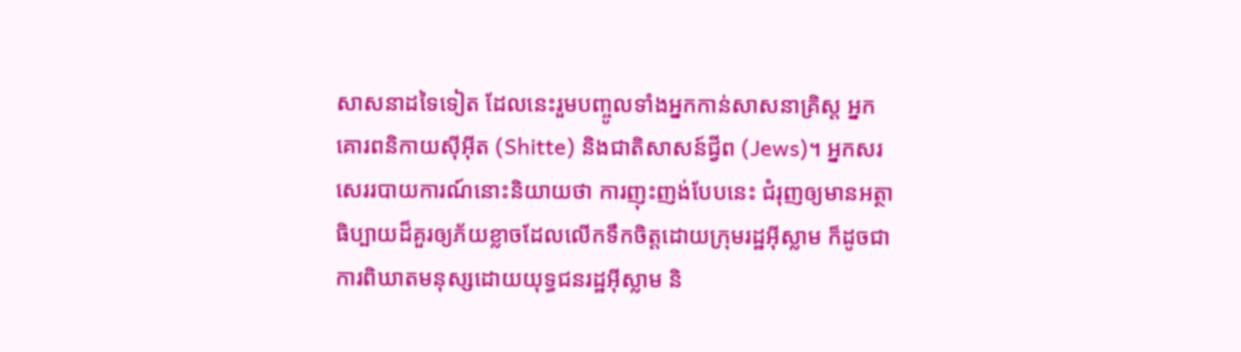សាសនាដទៃទៀត ដែលនេះរួមបញ្ចូលទាំងអ្នកកាន់សាសនាគ្រិស្ត អ្នកគោរពនិកាយស៊ីអ៊ីត (Shitte) និងជាតិសាសន៍ជ្វីព (Jews)។ អ្នកសរសេររបាយការណ៍នោះនិយាយថា ការញុះញង់បែបនេះ ជំរុញឲ្យមានអត្ថាធិប្បាយដ៏គួរឲ្យភ័យខ្លាចដែលលើកទឹកចិត្តដោយក្រុមរដ្ឋអ៊ីស្លាម ក៏ដូចជាការពិឃាតមនុស្សដោយយុទ្ធជនរដ្ឋអ៊ីស្លាម និ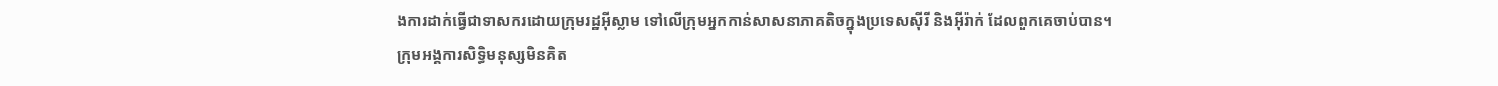ងការដាក់ធ្វើជាទាសករដោយក្រុមរដ្ឋអ៊ីស្លាម ទៅលើក្រុមអ្នកកាន់សាសនាភាគតិចក្នុងប្រទេសស៊ីរី និងអ៊ីរ៉ាក់ ដែលពួកគេចាប់បាន។
ក្រុមអង្គការសិទ្ធិមនុស្សមិនគិត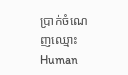ប្រាក់ចំណេញឈ្មោះ Human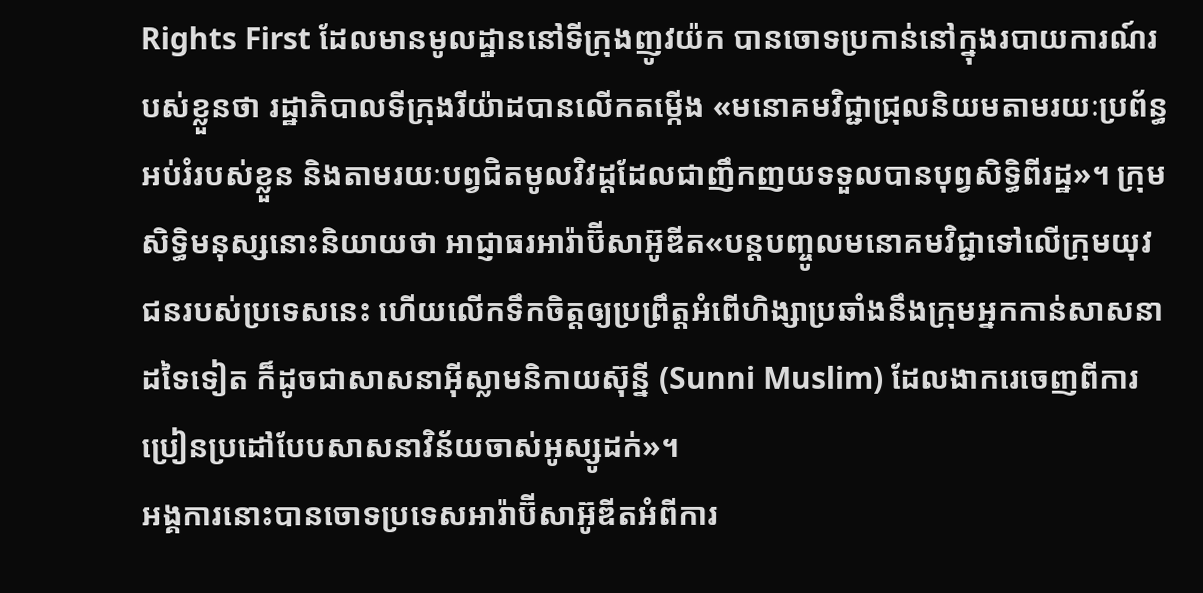Rights First ដែលមានមូលដ្ឋាននៅទីក្រុងញូវយ៉ក បានចោទប្រកាន់នៅក្នុងរបាយការណ៍របស់ខ្លួនថា រដ្ឋាភិបាលទីក្រុងរីយ៉ាដបានលើកតម្កើង «មនោគមវិជ្ជាជ្រុលនិយមតាមរយៈប្រព័ន្ធអប់រំរបស់ខ្លួន និងតាមរយៈបព្វជិតមូលវិវដ្តដែលជាញឹកញយទទួលបានបុព្វសិទ្ធិពីរដ្ឋ»។ ក្រុមសិទ្ធិមនុស្សនោះនិយាយថា អាជ្ញាធរអារ៉ាប៊ីសាអ៊ូឌីត«បន្តបញ្ចូលមនោគមវិជ្ជាទៅលើក្រុមយុវជនរបស់ប្រទេសនេះ ហើយលើកទឹកចិត្តឲ្យប្រព្រឹត្តអំពើហិង្សាប្រឆាំងនឹងក្រុមអ្នកកាន់សាសនាដទៃទៀត ក៏ដូចជាសាសនាអ៊ីស្លាមនិកាយស៊ុន្នី (Sunni Muslim) ដែលងាករេចេញពីការប្រៀនប្រដៅបែបសាសនាវិន័យចាស់អូស្សូដក់»។
អង្គការនោះបានចោទប្រទេសអារ៉ាប៊ីសាអ៊ូឌីតអំពីការ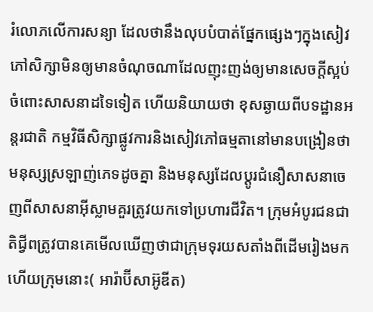រំលោភលើការសន្យា ដែលថានឹងលុបបំបាត់ផ្នែកផ្សេងៗក្នុងសៀវភៅសិក្សាមិនឲ្យមានចំណុចណាដែលញុះញង់ឲ្យមានសេចក្តីស្អប់ចំពោះសាសនាដទៃទៀត ហើយនិយាយថា ខុសឆ្ងាយពីបទដ្ឋានអន្តរជាតិ កម្មវិធីសិក្សាផ្លូវការនិងសៀវភៅធម្មតានៅមានបង្រៀនថា មនុស្សស្រឡាញ់ភេទដូចគ្នា និងមនុស្សដែលប្តូរជំនឿសាសនាចេញពីសាសនាអ៊ីស្លាមគួរត្រូវយកទៅប្រហារជីវិត។ ក្រុមអំបូរជនជាតិជ្វីពត្រូវបានគេមើលឃើញថាជាក្រុមទុរយសតាំងពីដើមរៀងមក ហើយក្រុមនោះ( អារ៉ាប៊ីសាអ៊ូឌីត)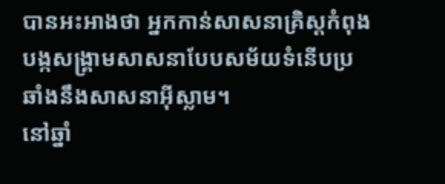បានអះអាងថា អ្នកកាន់សាសនាគ្រិស្តកំពុងបង្កសង្គ្រាមសាសនាបែបសម័យទំនើបប្រឆាំងនឹងសាសនាអ៊ីស្លាម។
នៅឆ្នាំ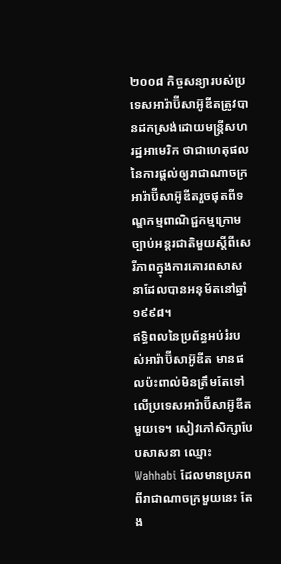២០០៨ កិច្ចសន្យារបស់ប្រទេសអារ៉ាប៊ីសាអ៊ូឌីតត្រូវបានដកស្រង់ដោយមន្រ្តីសហរដ្ឋអាមេរិក ថាជាហេតុផលនៃការផ្តល់ឲ្យរាជាណាចក្រអារ៉ាប៊ីសាអ៊ូឌីតរួចផុតពីទណ្ឌកម្មពាណិជ្ជកម្មក្រោមច្បាប់អន្តរជាតិមួយស្តីពីសេរីភាពក្នុងការគោរពសាសនាដែលបានអនុម័តនៅឆ្នាំ១៩៩៨។
ឥទ្ធិពលនៃប្រព័ន្ធអប់រំរបស់អារ៉ាប៊ីសាអ៊ូឌីត មានផលប៉ះពាល់មិនត្រឹមតែទៅលើប្រទេសអារ៉ាប៊ីសាអ៊ូឌីតមួយទេ។ សៀវភៅសិក្សាបែបសាសនា ឈ្មោះ Wahhabi ដែលមានប្រភពពីរាជាណាចក្រមួយនេះ តែង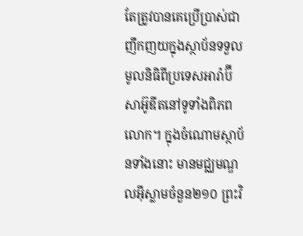តែត្រូវបានគេប្រើប្រាស់ជាញឹកញយក្នុងស្ថាប័នទទួលមូលនិធិពីប្រទេសអារ៉ាប៊ីសាអ៊ូឌីតនៅទូទាំងពិភពលោក។ ក្នុងចំណោមស្ថាប័នទាំងនោះ មានមជ្ឈមណ្ឌលអ៊ីស្លាមចំនួន២១០ ព្រះវិ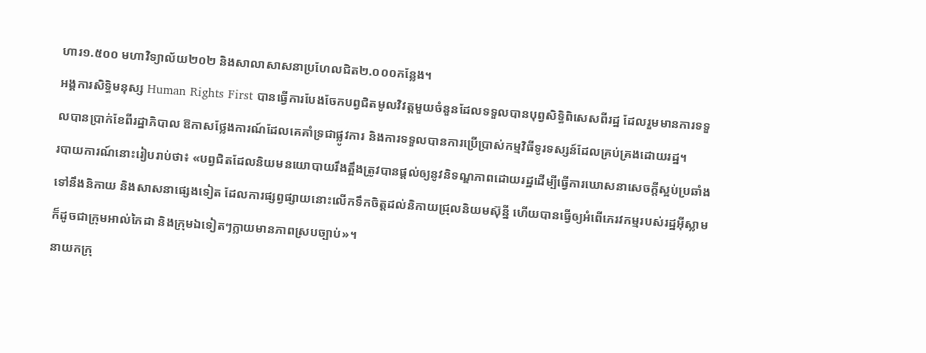ហារ១.៥០០ មហាវិទ្យាល័យ២០២ និងសាលាសាសនាប្រហែលជិត២.០០០កន្លែង។
អង្គការសិទ្ធិមនុស្ស Human Rights First បានធ្វើការបែងចែកបព្វជិតមូលវិវត្តមួយចំនួនដែលទទួលបានបុព្វសិទ្ធិពិសេសពីរដ្ឋ ដែលរួមមានការទទួលបានប្រាក់ខែពីរដ្ឋាភិបាល ឱកាសថ្លែងការណ៍ដែលគេគាំទ្រជាផ្លូវការ និងការទទួលបានការប្រើប្រាស់កម្មវិធីទូរទស្សន៍ដែលគ្រប់គ្រងដោយរដ្ឋ។
របាយការណ៍នោះរៀបរាប់ថា៖ «បព្វជិតដែលនិយមនយោបាយរឹងត្អឹងត្រូវបានផ្តល់ឲ្យនូវនិទណ្ឌភាពដោយរដ្ឋដើម្បីធ្វើការឃោសនាសេចក្តីស្អប់ប្រឆាំងទៅនឹងនិកាយ និងសាសនាផ្សេងទៀត ដែលការផ្សព្វផ្សាយនោះលើកទឹកចិត្តដល់និកាយជ្រុលនិយមស៊ុន្នី ហើយបានធ្វើឲ្យអំពើភេរវកម្មរបស់រដ្ឋអ៊ីស្លាម ក៏ដូចជាក្រុមអាល់កៃដា និងក្រុមឯទៀតៗក្លាយមានភាពស្របច្បាប់»។
នាយកក្រុ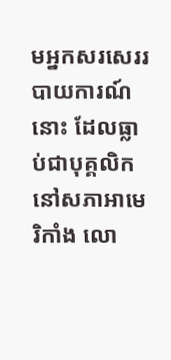មអ្នកសរសេររបាយការណ៍នោះ ដែលធ្លាប់ជាបុគ្គលិកនៅសភាអាមេរិកាំង លោ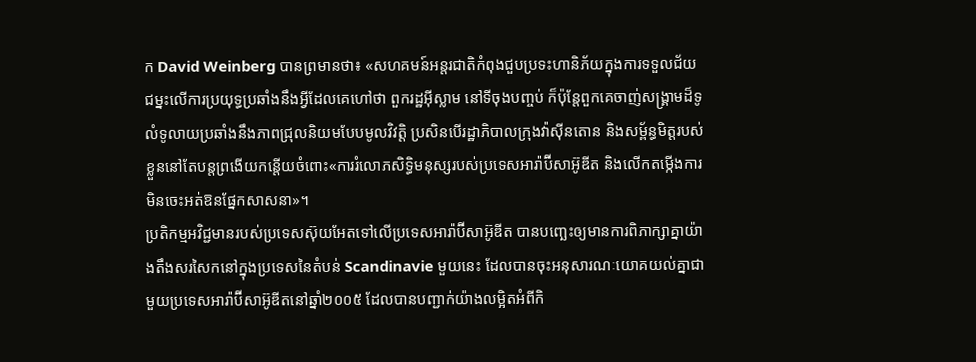ក David Weinberg បានព្រមានថា៖ «សហគមន៍អន្តរជាតិកំពុងជួបប្រទះហានិភ័យក្នុងការទទួលជ័យជម្នះលើការប្រយុទ្ធប្រឆាំងនឹងអ្វីដែលគេហៅថា ពួករដ្ឋអ៊ីស្លាម នៅទីចុងបញ្ចប់ ក៏ប៉ុន្តែពួកគេចាញ់សង្គ្រាមដ៏ទូលំទូលាយប្រឆាំងនឹងភាពជ្រុលនិយមបែបមូលវិវត្តិ ប្រសិនបើរដ្ឋាភិបាលក្រុងវ៉ាស៊ីនតោន និងសម្ព័ន្ធមិត្តរបស់ខ្លួននៅតែបន្តព្រងើយកន្តើយចំពោះ«ការរំលោភសិទ្ធិមនុស្សរបស់ប្រទេសអារ៉ាប៊ីសាអ៊ូឌីត និងលើកតម្កើងការមិនចេះអត់ឱនផ្នែកសាសនា»។
ប្រតិកម្មអវិជ្ជមានរបស់ប្រទេសស៊ុយអែតទៅលើប្រទេសអារ៉ាប៊ីសាអ៊ូឌីត បានបញ្ឆេះឲ្យមានការពិភាក្សាគ្នាយ៉ាងតឹងសរសៃកនៅក្នុងប្រទេសនៃតំបន់ Scandinavie មួយនេះ ដែលបានចុះអនុសារណៈយោគយល់គ្នាជាមួយប្រទេសអារ៉ាប៊ីសាអ៊ូឌីតនៅឆ្នាំ២០០៥ ដែលបានបញ្ជាក់យ៉ាងលម្អិតអំពីកិ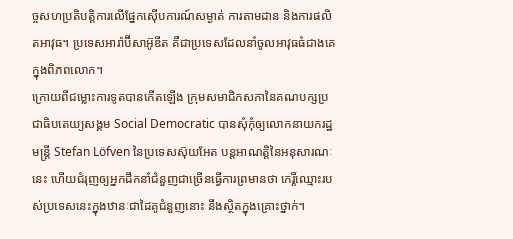ច្ចសហប្រតិបត្តិការលើផ្នែកស៊ើបការណ៍សម្ងាត់ ការតាមដាន និងការផលិតអាវុធ។ ប្រទេសអារ៉ាប៊ីសាអ៊ូឌីត គឺជាប្រទេសដែលនាំចូលអាវុធធំជាងគេក្នុងពិភពលោក។
ក្រោយពីជម្លោះការទូតបានកើតឡើង ក្រុមសមាជិកសភានៃគណបក្សប្រជាធិបតេយ្យសង្គម Social Democratic បានសុំកុំឲ្យលោកនាយករដ្ឋមន្ត្រី Stefan Löfven នៃប្រទេសស៊ុយអែត បន្តអាណត្តិនៃអនុសារណៈនេះ ហើយជំរុញឲ្យអ្នកដឹកនាំជំនួញជាច្រើនធ្វើការព្រមានថា កេរ្តិ៍ឈ្មោះរបស់ប្រទេសនេះក្នុងឋានៈជាដៃគូជំនួញនោះ នឹងស្ថិតក្នុងគ្រោះថ្នាក់។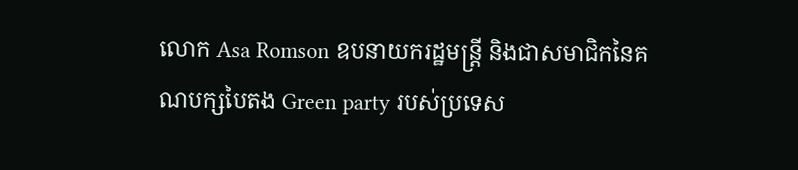លោក Asa Romson ឧបនាយករដ្ឋមន្រ្តី និងជាសមាជិកនៃគណបក្សបៃតង Green party របស់ប្រទេស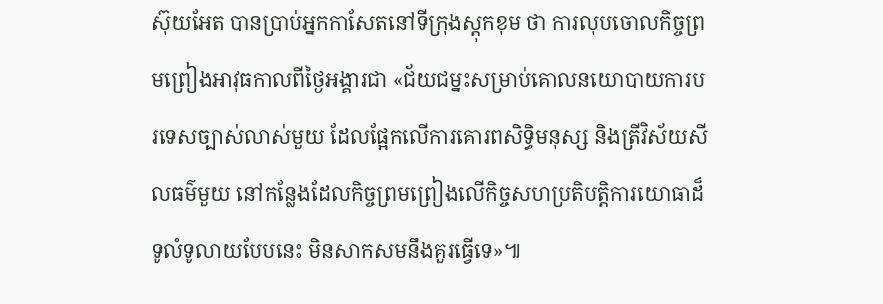ស៊ុយអែត បានប្រាប់អ្នកកាសែតនៅទីក្រុងស្តុកខុម ថា ការលុបចោលកិច្ចព្រមព្រៀងអាវុធកាលពីថ្ងៃអង្គារជា «ជ័យជម្នះសម្រាប់គោលនយោបាយការបរទេសច្បាស់លាស់មួយ ដែលផ្អែកលើការគោរពសិទ្ធិមនុស្ស និងត្រីវិស័យសីលធម៌មួយ នៅកន្លែងដែលកិច្ចព្រមព្រៀងលើកិច្ចសហប្រតិបត្តិការយោធាដ៏ទូលំទូលាយបែបនេះ មិនសាកសមនឹងគួរធ្វើទេ»៕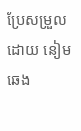ប្រែសម្រួលដោយ នៀម ឆេង